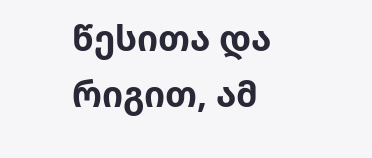წესითა და რიგით, ამ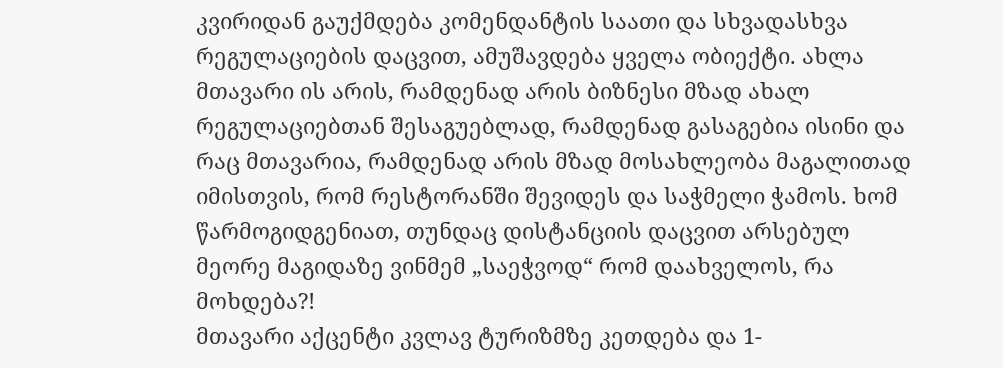კვირიდან გაუქმდება კომენდანტის საათი და სხვადასხვა რეგულაციების დაცვით, ამუშავდება ყველა ობიექტი. ახლა მთავარი ის არის, რამდენად არის ბიზნესი მზად ახალ რეგულაციებთან შესაგუებლად, რამდენად გასაგებია ისინი და რაც მთავარია, რამდენად არის მზად მოსახლეობა მაგალითად იმისთვის, რომ რესტორანში შევიდეს და საჭმელი ჭამოს. ხომ წარმოგიდგენიათ, თუნდაც დისტანციის დაცვით არსებულ მეორე მაგიდაზე ვინმემ „საეჭვოდ“ რომ დაახველოს, რა მოხდება?!
მთავარი აქცენტი კვლავ ტურიზმზე კეთდება და 1-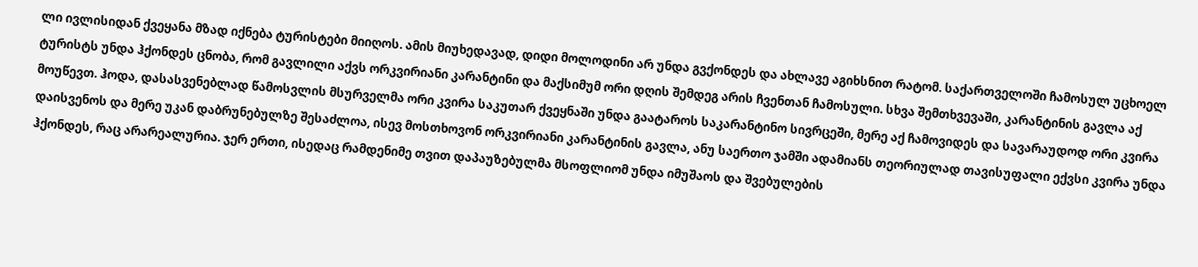ლი ივლისიდან ქვეყანა მზად იქნება ტურისტები მიიღოს. ამის მიუხედავად, დიდი მოლოდინი არ უნდა გვქონდეს და ახლავე აგიხსნით რატომ. საქართველოში ჩამოსულ უცხოელ ტურისტს უნდა ჰქონდეს ცნობა, რომ გავლილი აქვს ორკვირიანი კარანტინი და მაქსიმუმ ორი დღის შემდეგ არის ჩვენთან ჩამოსული. სხვა შემთხვევაში, კარანტინის გავლა აქ მოუწევთ. ჰოდა, დასასვენებლად წამოსვლის მსურველმა ორი კვირა საკუთარ ქვეყნაში უნდა გაატაროს საკარანტინო სივრცეში, მერე აქ ჩამოვიდეს და სავარაუდოდ ორი კვირა დაისვენოს და მერე უკან დაბრუნებულზე შესაძლოა, ისევ მოსთხოვონ ორკვირიანი კარანტინის გავლა, ანუ საერთო ჯამში ადამიანს თეორიულად თავისუფალი ექვსი კვირა უნდა ჰქონდეს, რაც არარეალურია. ჯერ ერთი, ისედაც რამდენიმე თვით დაპაუზებულმა მსოფლიომ უნდა იმუშაოს და შვებულების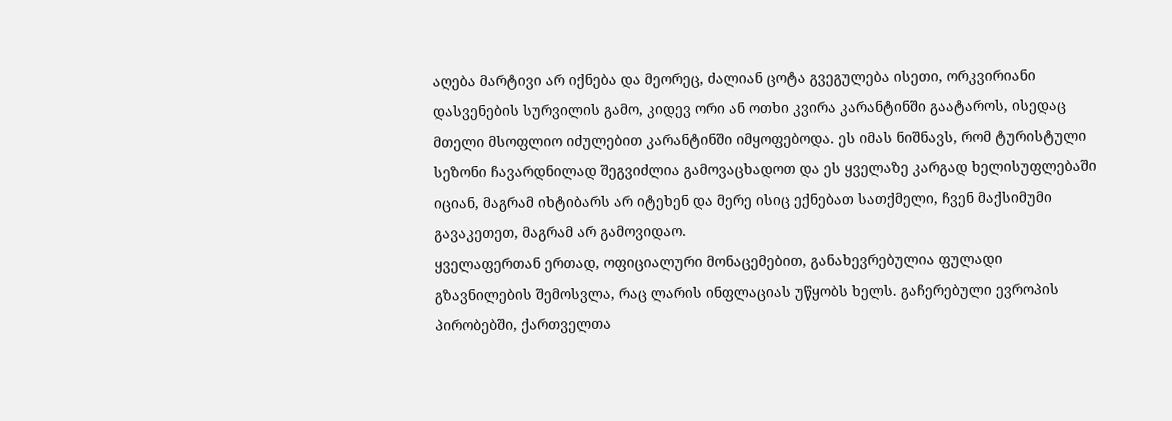აღება მარტივი არ იქნება და მეორეც, ძალიან ცოტა გვეგულება ისეთი, ორკვირიანი დასვენების სურვილის გამო, კიდევ ორი ან ოთხი კვირა კარანტინში გაატაროს, ისედაც მთელი მსოფლიო იძულებით კარანტინში იმყოფებოდა. ეს იმას ნიშნავს, რომ ტურისტული სეზონი ჩავარდნილად შეგვიძლია გამოვაცხადოთ და ეს ყველაზე კარგად ხელისუფლებაში იციან, მაგრამ იხტიბარს არ იტეხენ და მერე ისიც ექნებათ სათქმელი, ჩვენ მაქსიმუმი გავაკეთეთ, მაგრამ არ გამოვიდაო.
ყველაფერთან ერთად, ოფიციალური მონაცემებით, განახევრებულია ფულადი გზავნილების შემოსვლა, რაც ლარის ინფლაციას უწყობს ხელს. გაჩერებული ევროპის პირობებში, ქართველთა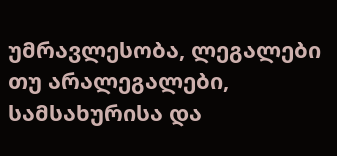უმრავლესობა, ლეგალები თუ არალეგალები, სამსახურისა და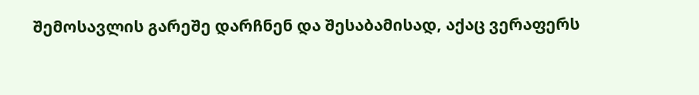შემოსავლის გარეშე დარჩნენ და შესაბამისად, აქაც ვერაფერს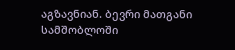აგზავნიან. ბევრი მათგანი სამშობლოში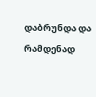დაბრუნდა და რამდენად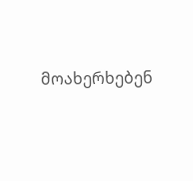მოახერხებენ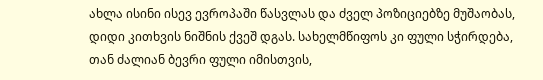ახლა ისინი ისევ ევროპაში წასვლას და ძველ პოზიციებზე მუშაობას, დიდი კითხვის ნიშნის ქვეშ დგას. სახელმწიფოს კი ფული სჭირდება, თან ძალიან ბევრი ფული იმისთვის,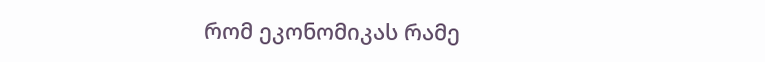რომ ეკონომიკას რამე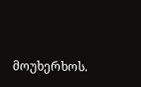მოუხერხოს.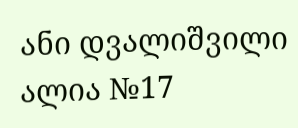ანი დვალიშვილი
ალია №17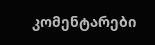კომენტარები